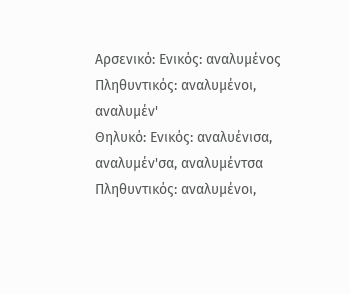Αρσενικό: Ενικός: αναλυμένος Πληθυντικός: αναλυμένοι, αναλυμέν'
Θηλυκό: Ενικός: αναλυένισα, αναλυμέν'σα, αναλυμέντσα Πληθυντικός: αναλυμένοι,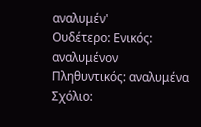αναλυμέν'
Ουδέτερο: Ενικός: αναλυμένον Πληθυντικός: αναλυμένα
Σχόλιο: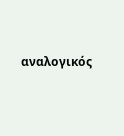αναλογικός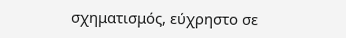σχηματισμός, εύχρηστο σε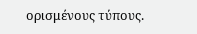ορισμένους τύπους.